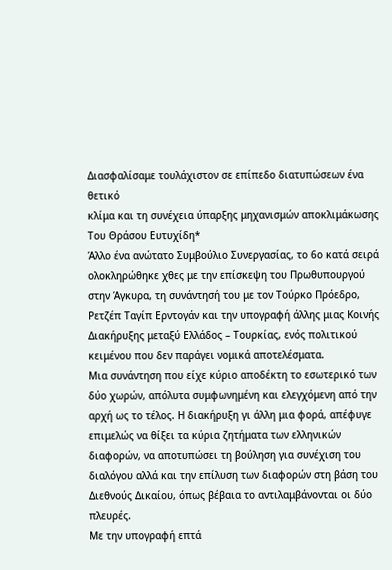Διασφαλίσαμε τουλάχιστον σε επίπεδο διατυπώσεων ένα θετικό
κλίμα και τη συνέχεια ύπαρξης μηχανισμών αποκλιμάκωσης
Του Θράσου Ευτυχίδη*
Άλλο ένα ανώτατο Συμβούλιο Συνεργασίας, το 6ο κατά σειρά ολοκληρώθηκε χθες με την επίσκεψη του Πρωθυπουργού στην Άγκυρα, τη συνάντησή του με τον Τούρκο Πρόεδρο, Ρετζέπ Ταγίπ Ερντογάν και την υπογραφή άλλης μιας Κοινής Διακήρυξης μεταξύ Ελλάδος – Τουρκίας, ενός πολιτικού κειμένου που δεν παράγει νομικά αποτελέσματα.
Μια συνάντηση που είχε κύριο αποδέκτη το εσωτερικό των δύο χωρών, απόλυτα συμφωνημένη και ελεγχόμενη από την αρχή ως το τέλος. Η διακήρυξη γι άλλη μια φορά, απέφυγε επιμελώς να θίξει τα κύρια ζητήματα των ελληνικών διαφορών, να αποτυπώσει τη βούληση για συνέχιση του διαλόγου αλλά και την επίλυση των διαφορών στη βάση του Διεθνούς Δικαίου, όπως βέβαια το αντιλαμβάνονται οι δύο πλευρές.
Με την υπογραφή επτά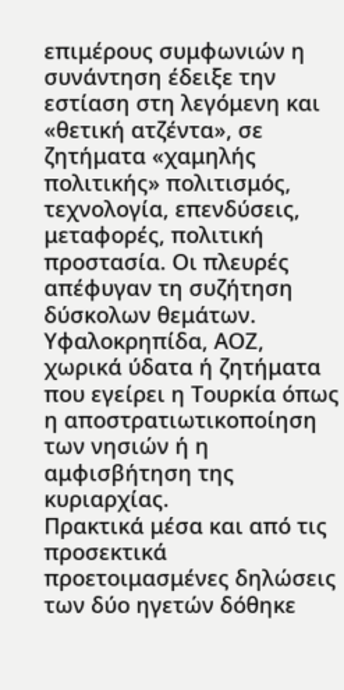επιμέρους συμφωνιών η συνάντηση έδειξε την εστίαση στη λεγόμενη και «θετική ατζέντα», σε ζητήματα «χαμηλής πολιτικής» πολιτισμός, τεχνολογία, επενδύσεις, μεταφορές, πολιτική προστασία. Οι πλευρές απέφυγαν τη συζήτηση δύσκολων θεμάτων. Υφαλοκρηπίδα, ΑΟΖ, χωρικά ύδατα ή ζητήματα που εγείρει η Τουρκία όπως η αποστρατιωτικοποίηση των νησιών ή η αμφισβήτηση της κυριαρχίας.
Πρακτικά μέσα και από τις προσεκτικά προετοιμασμένες δηλώσεις των δύο ηγετών δόθηκε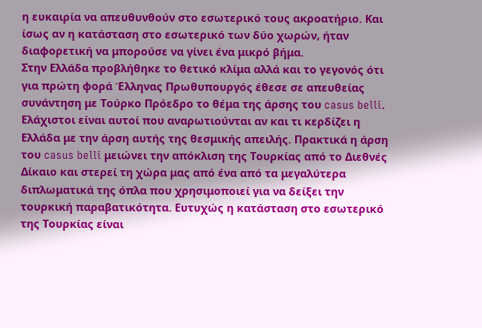η ευκαιρία να απευθυνθούν στο εσωτερικό τους ακροατήριο. Και ίσως αν η κατάσταση στο εσωτερικό των δύο χωρών, ήταν διαφορετική να μπορούσε να γίνει ένα μικρό βήμα.
Στην Ελλάδα προβλήθηκε το θετικό κλίμα αλλά και το γεγονός ότι για πρώτη φορά Έλληνας Πρωθυπουργός έθεσε σε απευθείας συνάντηση με Τούρκο Πρόεδρο το θέμα της άρσης του casus belli. Ελάχιστοι είναι αυτοί που αναρωτιούνται αν και τι κερδίζει η Ελλάδα με την άρση αυτής της θεσμικής απειλής. Πρακτικά η άρση του casus belli μειώνει την απόκλιση της Τουρκίας από το Διεθνές Δίκαιο και στερεί τη χώρα μας από ένα από τα μεγαλύτερα διπλωματικά της όπλα που χρησιμοποιεί για να δείξει την τουρκική παραβατικότητα. Ευτυχώς η κατάσταση στο εσωτερικό της Τουρκίας είναι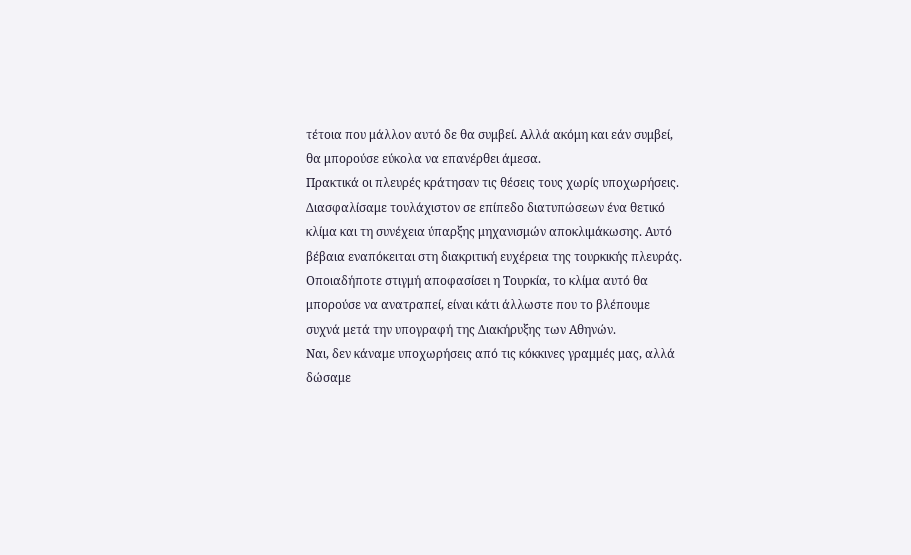τέτοια που μάλλον αυτό δε θα συμβεί. Αλλά ακόμη και εάν συμβεί, θα μπορούσε εύκολα να επανέρθει άμεσα.
Πρακτικά οι πλευρές κράτησαν τις θέσεις τους χωρίς υποχωρήσεις. Διασφαλίσαμε τουλάχιστον σε επίπεδο διατυπώσεων ένα θετικό κλίμα και τη συνέχεια ύπαρξης μηχανισμών αποκλιμάκωσης. Αυτό βέβαια εναπόκειται στη διακριτική ευχέρεια της τουρκικής πλευράς. Οποιαδήποτε στιγμή αποφασίσει η Τουρκία, το κλίμα αυτό θα μπορούσε να ανατραπεί, είναι κάτι άλλωστε που το βλέπουμε συχνά μετά την υπογραφή της Διακήρυξης των Αθηνών.
Ναι, δεν κάναμε υποχωρήσεις από τις κόκκινες γραμμές μας, αλλά δώσαμε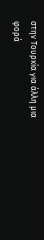στην Τουρκία για άλλη μια φορά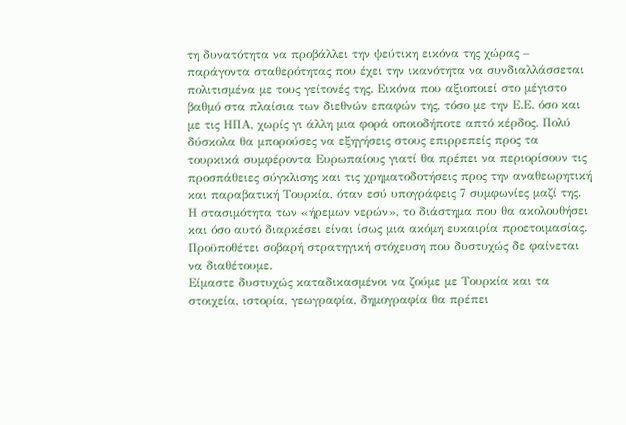τη δυνατότητα να προβάλλει την ψεύτικη εικόνα της χώρας – παράγοντα σταθερότητας που έχει την ικανότητα να συνδιαλλάσσεται πολιτισμένα με τους γείτονές της. Εικόνα που αξιοποιεί στο μέγιστο βαθμό στα πλαίσια των διεθνών επαφών της, τόσο με την Ε.Ε. όσο και με τις ΗΠΑ, χωρίς γι άλλη μια φορά οποιοδήποτε απτό κέρδος. Πολύ δύσκολα θα μπορούσες να εξηγήσεις στους επιρρεπείς προς τα τουρκικά συμφέροντα Ευρωπαίους γιατί θα πρέπει να περιορίσουν τις προσπάθειες σύγκλισης και τις χρηματοδοτήσεις προς την αναθεωρητική και παραβατική Τουρκία, όταν εσύ υπογράφεις 7 συμφωνίες μαζί της.
Η στασιμότητα των «ήρεμων νερών», το διάστημα που θα ακολουθήσει και όσο αυτό διαρκέσει είναι ίσως μια ακόμη ευκαιρία προετοιμασίας. Προϋποθέτει σοβαρή στρατηγική στόχευση που δυστυχώς δε φαίνεται να διαθέτουμε.
Είμαστε δυστυχώς καταδικασμένοι να ζούμε με Τουρκία και τα στοιχεία, ιστορία, γεωγραφία, δημογραφία θα πρέπει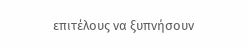επιτέλους να ξυπνήσουν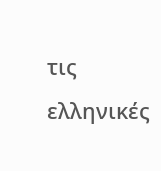τις ελληνικές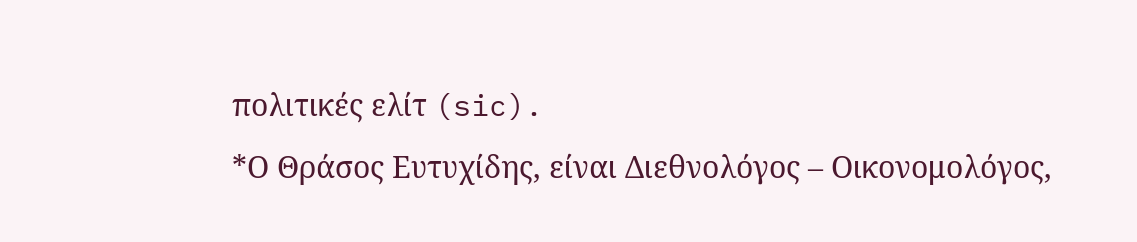πολιτικές ελίτ (sic).
*Ο Θράσος Ευτυχίδης, είναι Διεθνολόγος – Οικονομολόγος,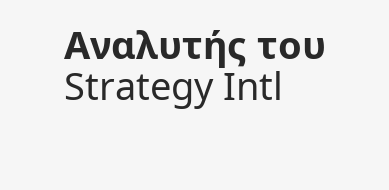Αναλυτής του Strategy Intl